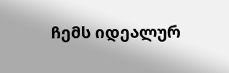ჩემს იდეალურ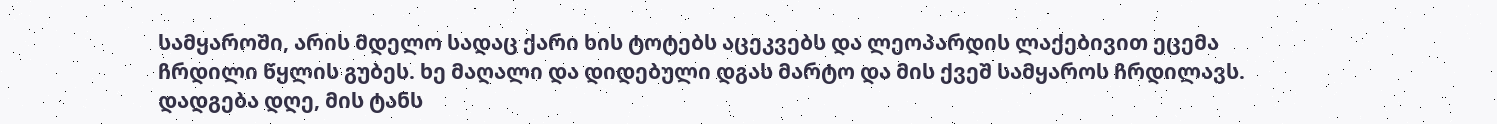სამყაროში, არის მდელო სადაც ქარი ხის ტოტებს აცეკვებს და ლეოპარდის ლაქებივით ეცემა ჩრდილი წყლის გუბეს. ხე მაღალი და დიდებული დგას მარტო და მის ქვეშ სამყაროს ჩრდილავს. დადგება დღე, მის ტანს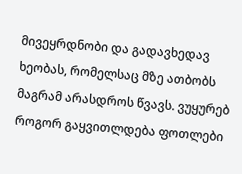მივეყრდნობი და გადავხედავ ხეობას, რომელსაც მზე ათბობს მაგრამ არასდროს წვავს. ვუყურებ როგორ გაყვითლდება ფოთლები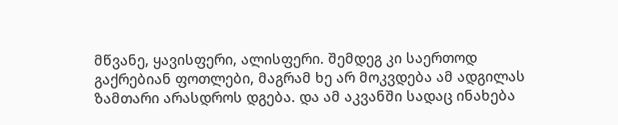მწვანე, ყავისფერი, ალისფერი. შემდეგ კი საერთოდ გაქრებიან ფოთლები, მაგრამ ხე არ მოკვდება ამ ადგილას ზამთარი არასდროს დგება. და ამ აკვანში სადაც ინახება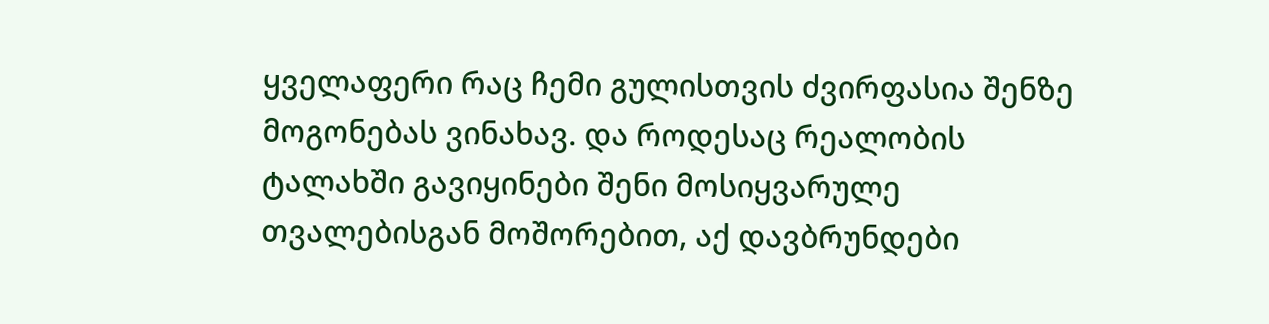ყველაფერი რაც ჩემი გულისთვის ძვირფასია შენზე მოგონებას ვინახავ. და როდესაც რეალობის ტალახში გავიყინები შენი მოსიყვარულე თვალებისგან მოშორებით, აქ დავბრუნდები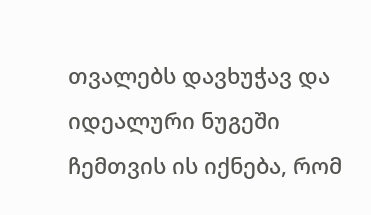თვალებს დავხუჭავ და იდეალური ნუგეში ჩემთვის ის იქნება, რომ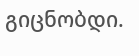გიცნობდი.